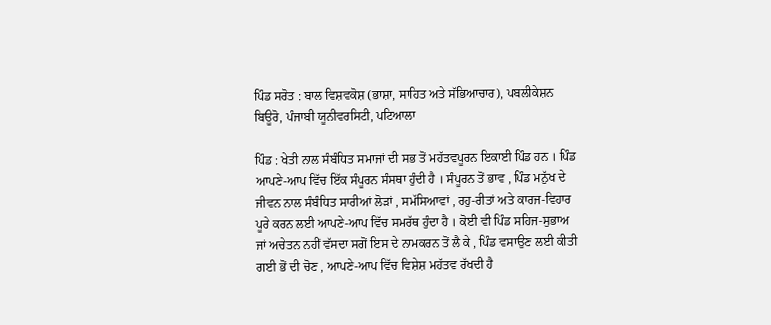ਪਿੰਡ ਸਰੋਤ : ਬਾਲ ਵਿਸ਼ਵਕੋਸ਼ (ਭਾਸ਼ਾ, ਸਾਹਿਤ ਅਤੇ ਸੱਭਿਆਚਾਰ), ਪਬਲੀਕੇਸ਼ਨ ਬਿਊਰੋ, ਪੰਜਾਬੀ ਯੂਨੀਵਰਸਿਟੀ, ਪਟਿਆਲਾ

ਪਿੰਡ : ਖੇਤੀ ਨਾਲ ਸੰਬੰਧਿਤ ਸਮਾਜਾਂ ਦੀ ਸਭ ਤੋਂ ਮਹੱਤਵਪੂਰਨ ਇਕਾਈ ਪਿੰਡ ਹਨ । ਪਿੰਡ ਆਪਣੇ-ਆਪ ਵਿੱਚ ਇੱਕ ਸੰਪੂਰਨ ਸੰਸਥਾ ਹੁੰਦੀ ਹੈ । ਸੰਪੂਰਨ ਤੋਂ ਭਾਵ , ਪਿੰਡ ਮਨੁੱਖ ਦੇ ਜੀਵਨ ਨਾਲ ਸੰਬੰਧਿਤ ਸਾਰੀਆਂ ਲੋੜਾਂ , ਸਮੱਸਿਆਵਾਂ , ਰਹੁ-ਰੀਤਾਂ ਅਤੇ ਕਾਰਜ-ਵਿਹਾਰ ਪੂਰੇ ਕਰਨ ਲਈ ਆਪਣੇ-ਆਪ ਵਿੱਚ ਸਮਰੱਥ ਹੁੰਦਾ ਹੈ । ਕੋਈ ਵੀ ਪਿੰਡ ਸਹਿਜ-ਸੁਭਾਅ ਜਾਂ ਅਚੇਤਨ ਨਹੀਂ ਵੱਸਦਾ ਸਗੋਂ ਇਸ ਦੇ ਨਾਮਕਰਨ ਤੋਂ ਲੈ ਕੇ , ਪਿੰਡ ਵਸਾਉਣ ਲਈ ਕੀਤੀ ਗਈ ਭੋਂ ਦੀ ਚੋਣ , ਆਪਣੇ-ਆਪ ਵਿੱਚ ਵਿਸ਼ੇਸ਼ ਮਹੱਤਵ ਰੱਖਦੀ ਹੈ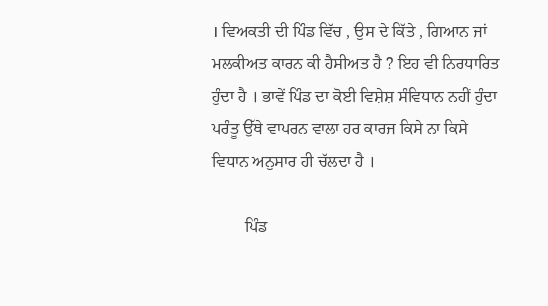। ਵਿਅਕਤੀ ਦੀ ਪਿੰਡ ਵਿੱਚ , ਉਸ ਦੇ ਕਿੱਤੇ , ਗਿਆਨ ਜਾਂ ਮਲਕੀਅਤ ਕਾਰਨ ਕੀ ਹੈਸੀਅਤ ਹੈ ? ਇਹ ਵੀ ਨਿਰਧਾਰਿਤ ਹੁੰਦਾ ਹੈ । ਭਾਵੇਂ ਪਿੰਡ ਦਾ ਕੋਈ ਵਿਸ਼ੇਸ਼ ਸੰਵਿਧਾਨ ਨਹੀਂ ਹੁੰਦਾ ਪਰੰਤੂ ਉੱਥੇ ਵਾਪਰਨ ਵਾਲਾ ਹਰ ਕਾਰਜ ਕਿਸੇ ਨਾ ਕਿਸੇ ਵਿਧਾਨ ਅਨੁਸਾਰ ਹੀ ਚੱਲਦਾ ਹੈ ।

        ਪਿੰਡ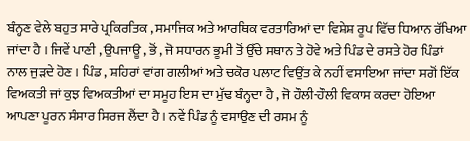ਬੰਨ੍ਹਣ ਵੇਲੇ ਬਹੁਤ ਸਾਰੇ ਪ੍ਰਕਿਰਤਿਕ , ਸਮਾਜਿਕ ਅਤੇ ਆਰਥਿਕ ਵਰਤਾਰਿਆਂ ਦਾ ਵਿਸ਼ੇਸ਼ ਰੂਪ ਵਿੱਚ ਧਿਆਨ ਰੱਖਿਆ ਜਾਂਦਾ ਹੈ । ਜਿਵੇਂ ਪਾਣੀ , ਉਪਜਾਊ , ਭੋਂ , ਜੋ ਸਧਾਰਨ ਭੂਮੀ ਤੋਂ ਉੱਚੇ ਸਥਾਨ ਤੇ ਹੋਵੇ ਅਤੇ ਪਿੰਡ ਦੇ ਰਸਤੇ ਹੋਰ ਪਿੰਡਾਂ ਨਾਲ ਜੁੜਦੇ ਹੋਣ । ਪਿੰਡ , ਸ਼ਹਿਰਾਂ ਵਾਂਗ ਗਲੀਆਂ ਅਤੇ ਚਕੋਰ ਪਲਾਟ ਵਿਉਂਤ ਕੇ ਨਹੀਂ ਵਸਾਇਆ ਜਾਂਦਾ ਸਗੋਂ ਇੱਕ ਵਿਅਕਤੀ ਜਾਂ ਕੁਝ ਵਿਅਕਤੀਆਂ ਦਾ ਸਮੂਹ ਇਸ ਦਾ ਮੁੱਢ ਬੰਨ੍ਹਦਾ ਹੈ , ਜੋ ਹੌਲੀ-ਹੌਲੀ ਵਿਕਾਸ ਕਰਦਾ ਹੋਇਆ ਆਪਣਾ ਪੂਰਨ ਸੰਸਾਰ ਸਿਰਜ ਲੈਂਦਾ ਹੈ । ਨਵੇਂ ਪਿੰਡ ਨੂੰ ਵਸਾਉਣ ਦੀ ਰਸਮ ਨੂੰ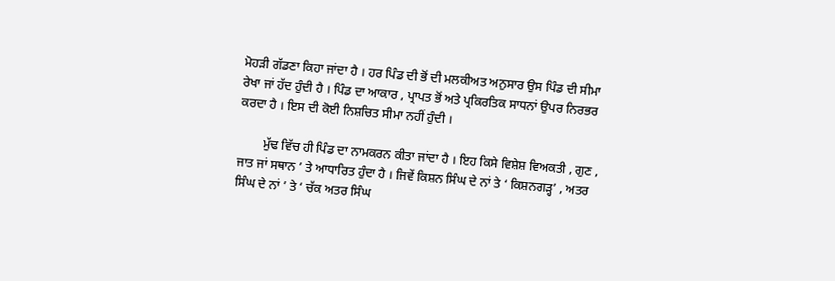ਮੋਹੜੀ ਗੱਡਣਾ ਕਿਹਾ ਜਾਂਦਾ ਹੈ । ਹਰ ਪਿੰਡ ਦੀ ਭੋਂ ਦੀ ਮਲਕੀਅਤ ਅਨੁਸਾਰ ਉਸ ਪਿੰਡ ਦੀ ਸੀਮਾ ਰੇਖਾ ਜਾਂ ਹੱਦ ਹੁੰਦੀ ਹੈ । ਪਿੰਡ ਦਾ ਆਕਾਰ , ਪ੍ਰਾਪਤ ਭੋਂ ਅਤੇ ਪ੍ਰਕਿਰਤਿਕ ਸਾਧਨਾਂ ਉਪਰ ਨਿਰਭਰ ਕਰਦਾ ਹੈ । ਇਸ ਦੀ ਕੋਈ ਨਿਸ਼ਚਿਤ ਸੀਮਾ ਨਹੀਂ ਹੁੰਦੀ ।

        ਮੁੱਢ ਵਿੱਚ ਹੀ ਪਿੰਡ ਦਾ ਨਾਮਕਰਨ ਕੀਤਾ ਜਾਂਦਾ ਹੈ । ਇਹ ਕਿਸੇ ਵਿਸ਼ੇਸ਼ ਵਿਅਕਤੀ , ਗੁਣ , ਜਾਤ ਜਾਂ ਸਥਾਨ ’ ਤੇ ਆਧਾਰਿਤ ਹੁੰਦਾ ਹੈ । ਜਿਵੇਂ ਕਿਸ਼ਨ ਸਿੰਘ ਦੇ ਨਾਂ ਤੇ ‘ ਕਿਸ਼ਨਗੜ੍ਹ’ , ਅਤਰ ਸਿੰਘ ਦੇ ਨਾਂ ’ ਤੇ ‘ ਚੱਕ ਅਤਰ ਸਿੰਘ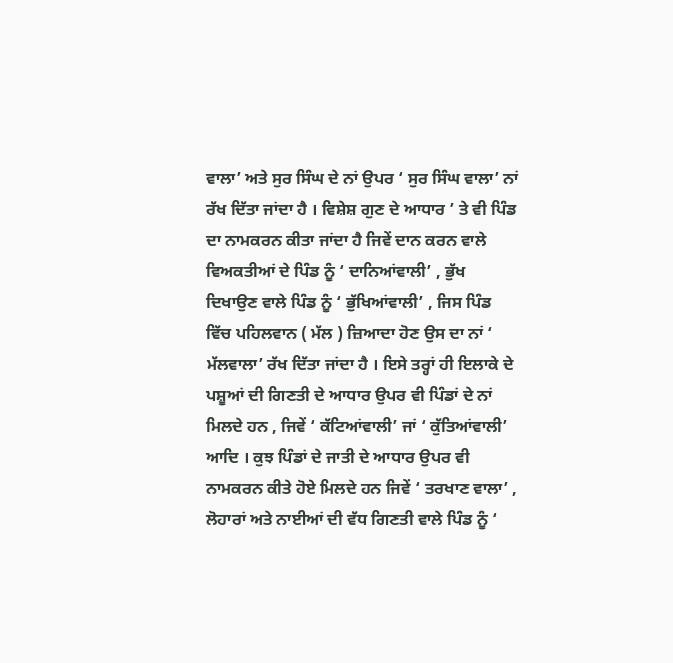ਵਾਲਾ’ ਅਤੇ ਸੁਰ ਸਿੰਘ ਦੇ ਨਾਂ ਉਪਰ ‘ ਸੁਰ ਸਿੰਘ ਵਾਲਾ’ ਨਾਂ ਰੱਖ ਦਿੱਤਾ ਜਾਂਦਾ ਹੈ । ਵਿਸ਼ੇਸ਼ ਗੁਣ ਦੇ ਆਧਾਰ ’ ਤੇ ਵੀ ਪਿੰਡ ਦਾ ਨਾਮਕਰਨ ਕੀਤਾ ਜਾਂਦਾ ਹੈ ਜਿਵੇਂ ਦਾਨ ਕਰਨ ਵਾਲੇ ਵਿਅਕਤੀਆਂ ਦੇ ਪਿੰਡ ਨੂੰ ‘ ਦਾਨਿਆਂਵਾਲੀ’ , ਭੁੱਖ ਦਿਖਾਉਣ ਵਾਲੇ ਪਿੰਡ ਨੂੰ ‘ ਭੁੱਖਿਆਂਵਾਲੀ’ , ਜਿਸ ਪਿੰਡ ਵਿੱਚ ਪਹਿਲਵਾਨ ( ਮੱਲ ) ਜ਼ਿਆਦਾ ਹੋਣ ਉਸ ਦਾ ਨਾਂ ‘ ਮੱਲਵਾਲਾ’ ਰੱਖ ਦਿੱਤਾ ਜਾਂਦਾ ਹੈ । ਇਸੇ ਤਰ੍ਹਾਂ ਹੀ ਇਲਾਕੇ ਦੇ ਪਸ਼ੂਆਂ ਦੀ ਗਿਣਤੀ ਦੇ ਆਧਾਰ ਉਪਰ ਵੀ ਪਿੰਡਾਂ ਦੇ ਨਾਂ ਮਿਲਦੇ ਹਨ , ਜਿਵੇਂ ‘ ਕੱਟਿਆਂਵਾਲੀ’ ਜਾਂ ‘ ਕੁੱਤਿਆਂਵਾਲੀ’ ਆਦਿ । ਕੁਝ ਪਿੰਡਾਂ ਦੇ ਜਾਤੀ ਦੇ ਆਧਾਰ ਉਪਰ ਵੀ ਨਾਮਕਰਨ ਕੀਤੇ ਹੋਏ ਮਿਲਦੇ ਹਨ ਜਿਵੇਂ ‘ ਤਰਖਾਣ ਵਾਲਾ’ , ਲੋਹਾਰਾਂ ਅਤੇ ਨਾਈਆਂ ਦੀ ਵੱਧ ਗਿਣਤੀ ਵਾਲੇ ਪਿੰਡ ਨੂੰ ‘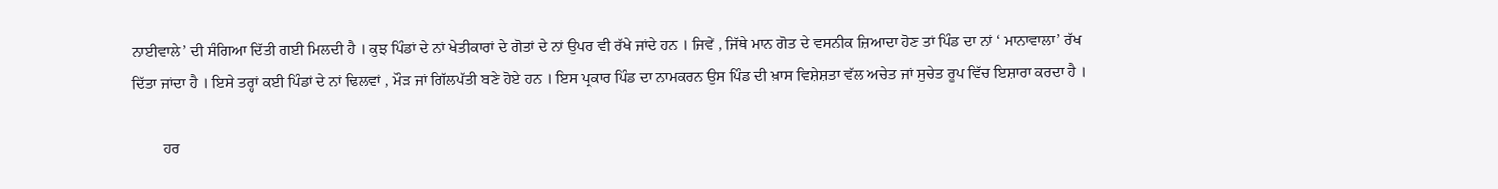ਨਾਈਵਾਲੇ’ ਦੀ ਸੰਗਿਆ ਦਿੱਤੀ ਗਈ ਮਿਲਦੀ ਹੈ । ਕੁਝ ਪਿੰਡਾਂ ਦੇ ਨਾਂ ਖੇਤੀਕਾਰਾਂ ਦੇ ਗੋਤਾਂ ਦੇ ਨਾਂ ਉਪਰ ਵੀ ਰੱਖੇ ਜਾਂਦੇ ਹਨ । ਜਿਵੇਂ , ਜਿੱਥੇ ਮਾਨ ਗੋਤ ਦੇ ਵਸਨੀਕ ਜ਼ਿਆਦਾ ਹੋਣ ਤਾਂ ਪਿੰਡ ਦਾ ਨਾਂ ‘ ਮਾਨਾਵਾਲਾ’ ਰੱਖ ਦਿੱਤਾ ਜਾਂਦਾ ਹੈ । ਇਸੇ ਤਰ੍ਹਾਂ ਕਈ ਪਿੰਡਾਂ ਦੇ ਨਾਂ ਢਿਲਵਾਂ , ਮੌੜ ਜਾਂ ਗਿੱਲਪੱਤੀ ਬਣੇ ਹੋਏ ਹਨ । ਇਸ ਪ੍ਰਕਾਰ ਪਿੰਡ ਦਾ ਨਾਮਕਰਨ ਉਸ ਪਿੰਡ ਦੀ ਖ਼ਾਸ ਵਿਸ਼ੇਸ਼ਤਾ ਵੱਲ ਅਚੇਤ ਜਾਂ ਸੁਚੇਤ ਰੂਪ ਵਿੱਚ ਇਸ਼ਾਰਾ ਕਰਦਾ ਹੈ ।

        ਹਰ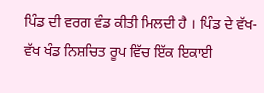ਪਿੰਡ ਦੀ ਵਰਗ ਵੰਡ ਕੀਤੀ ਮਿਲਦੀ ਹੈ । ਪਿੰਡ ਦੇ ਵੱਖ-ਵੱਖ ਖੰਡ ਨਿਸ਼ਚਿਤ ਰੂਪ ਵਿੱਚ ਇੱਕ ਇਕਾਈ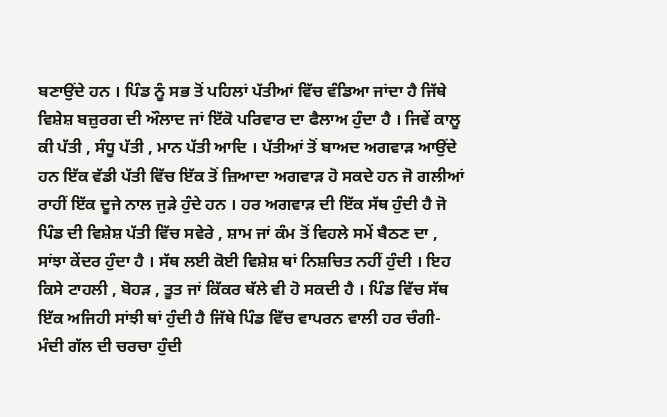ਬਣਾਉਂਦੇ ਹਨ । ਪਿੰਡ ਨੂੰ ਸਭ ਤੋਂ ਪਹਿਲਾਂ ਪੱਤੀਆਂ ਵਿੱਚ ਵੰਡਿਆ ਜਾਂਦਾ ਹੈ ਜਿੱਥੇ ਵਿਸ਼ੇਸ਼ ਬਜ਼ੁਰਗ ਦੀ ਔਲਾਦ ਜਾਂ ਇੱਕੋ ਪਰਿਵਾਰ ਦਾ ਫੈਲਾਅ ਹੁੰਦਾ ਹੈ । ਜਿਵੇਂ ਕਾਲੂ ਕੀ ਪੱਤੀ , ਸੰਧੂ ਪੱਤੀ , ਮਾਨ ਪੱਤੀ ਆਦਿ । ਪੱਤੀਆਂ ਤੋਂ ਬਾਅਦ ਅਗਵਾੜ ਆਉਂਦੇ ਹਨ ਇੱਕ ਵੱਡੀ ਪੱਤੀ ਵਿੱਚ ਇੱਕ ਤੋਂ ਜ਼ਿਆਦਾ ਅਗਵਾੜ ਹੋ ਸਕਦੇ ਹਨ ਜੋ ਗਲੀਆਂ ਰਾਹੀਂ ਇੱਕ ਦੂਜੇ ਨਾਲ ਜੁੜੇ ਹੁੰਦੇ ਹਨ । ਹਰ ਅਗਵਾੜ ਦੀ ਇੱਕ ਸੱਥ ਹੁੰਦੀ ਹੈ ਜੋ ਪਿੰਡ ਦੀ ਵਿਸ਼ੇਸ਼ ਪੱਤੀ ਵਿੱਚ ਸਵੇਰੇ , ਸ਼ਾਮ ਜਾਂ ਕੰਮ ਤੋਂ ਵਿਹਲੇ ਸਮੇਂ ਬੈਠਣ ਦਾ , ਸਾਂਝਾ ਕੇਂਦਰ ਹੁੰਦਾ ਹੈ । ਸੱਥ ਲਈ ਕੋਈ ਵਿਸ਼ੇਸ਼ ਥਾਂ ਨਿਸ਼ਚਿਤ ਨਹੀਂ ਹੁੰਦੀ । ਇਹ ਕਿਸੇ ਟਾਹਲੀ , ਬੋਹੜ , ਤੂਤ ਜਾਂ ਕਿੱਕਰ ਥੱਲੇ ਵੀ ਹੋ ਸਕਦੀ ਹੈ । ਪਿੰਡ ਵਿੱਚ ਸੱਥ ਇੱਕ ਅਜਿਹੀ ਸਾਂਝੀ ਥਾਂ ਹੁੰਦੀ ਹੈ ਜਿੱਥੇ ਪਿੰਡ ਵਿੱਚ ਵਾਪਰਨ ਵਾਲੀ ਹਰ ਚੰਗੀ-ਮੰਦੀ ਗੱਲ ਦੀ ਚਰਚਾ ਹੁੰਦੀ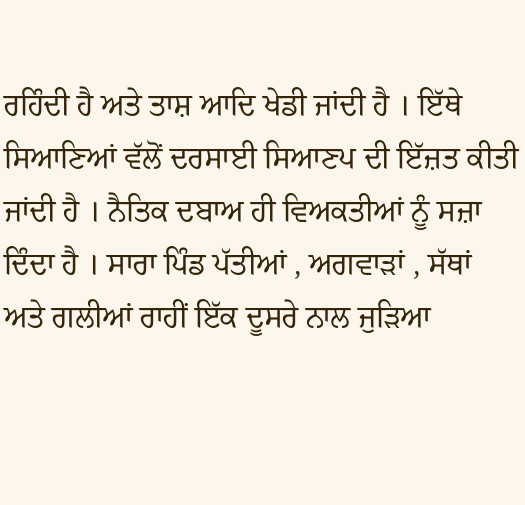ਰਹਿੰਦੀ ਹੈ ਅਤੇ ਤਾਸ਼ ਆਦਿ ਖੇਡੀ ਜਾਂਦੀ ਹੈ । ਇੱਥੇ ਸਿਆਣਿਆਂ ਵੱਲੋਂ ਦਰਸਾਈ ਸਿਆਣਪ ਦੀ ਇੱਜ਼ਤ ਕੀਤੀ ਜਾਂਦੀ ਹੈ । ਨੈਤਿਕ ਦਬਾਅ ਹੀ ਵਿਅਕਤੀਆਂ ਨੂੰ ਸਜ਼ਾ ਦਿੰਦਾ ਹੈ । ਸਾਰਾ ਪਿੰਡ ਪੱਤੀਆਂ , ਅਗਵਾੜਾਂ , ਸੱਥਾਂ ਅਤੇ ਗਲੀਆਂ ਰਾਹੀਂ ਇੱਕ ਦੂਸਰੇ ਨਾਲ ਜੁੜਿਆ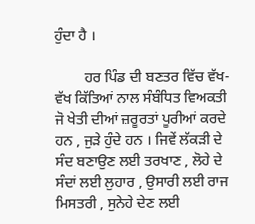ਹੁੰਦਾ ਹੈ ।

        ਹਰ ਪਿੰਡ ਦੀ ਬਣਤਰ ਵਿੱਚ ਵੱਖ-ਵੱਖ ਕਿੱਤਿਆਂ ਨਾਲ ਸੰਬੰਧਿਤ ਵਿਅਕਤੀ ਜੋ ਖੇਤੀ ਦੀਆਂ ਜ਼ਰੂਰਤਾਂ ਪੂਰੀਆਂ ਕਰਦੇ ਹਨ , ਜੁੜੇ ਹੁੰਦੇ ਹਨ । ਜਿਵੇਂ ਲੱਕੜੀ ਦੇ ਸੰਦ ਬਣਾਉਣ ਲਈ ਤਰਖਾਣ , ਲੋਹੇ ਦੇ ਸੰਦਾਂ ਲਈ ਲੁਹਾਰ , ਉਸਾਰੀ ਲਈ ਰਾਜ ਮਿਸਤਰੀ , ਸੁਨੇਹੇ ਦੇਣ ਲਈ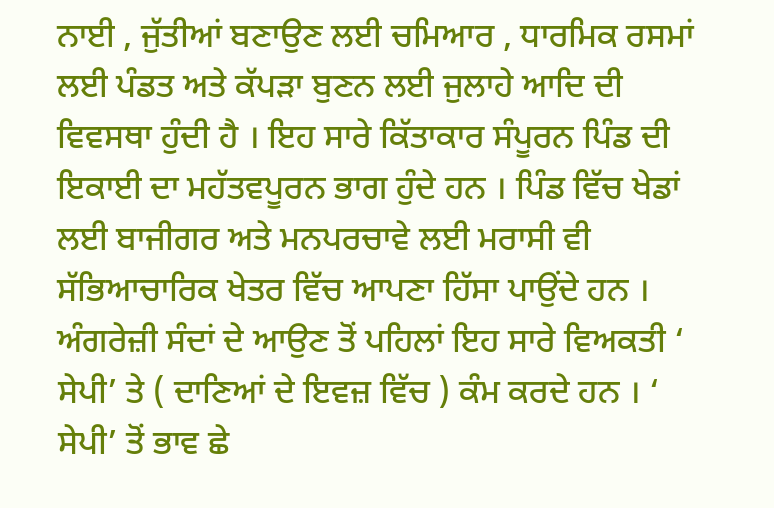ਨਾਈ , ਜੁੱਤੀਆਂ ਬਣਾਉਣ ਲਈ ਚਮਿਆਰ , ਧਾਰਮਿਕ ਰਸਮਾਂ ਲਈ ਪੰਡਤ ਅਤੇ ਕੱਪੜਾ ਬੁਣਨ ਲਈ ਜੁਲਾਹੇ ਆਦਿ ਦੀ ਵਿਵਸਥਾ ਹੁੰਦੀ ਹੈ । ਇਹ ਸਾਰੇ ਕਿੱਤਾਕਾਰ ਸੰਪੂਰਨ ਪਿੰਡ ਦੀ ਇਕਾਈ ਦਾ ਮਹੱਤਵਪੂਰਨ ਭਾਗ ਹੁੰਦੇ ਹਨ । ਪਿੰਡ ਵਿੱਚ ਖੇਡਾਂ ਲਈ ਬਾਜੀਗਰ ਅਤੇ ਮਨਪਰਚਾਵੇ ਲਈ ਮਰਾਸੀ ਵੀ ਸੱਭਿਆਚਾਰਿਕ ਖੇਤਰ ਵਿੱਚ ਆਪਣਾ ਹਿੱਸਾ ਪਾਉਂਦੇ ਹਨ । ਅੰਗਰੇਜ਼ੀ ਸੰਦਾਂ ਦੇ ਆਉਣ ਤੋਂ ਪਹਿਲਾਂ ਇਹ ਸਾਰੇ ਵਿਅਕਤੀ ‘ ਸੇਪੀ’ ਤੇ ( ਦਾਣਿਆਂ ਦੇ ਇਵਜ਼ ਵਿੱਚ ) ਕੰਮ ਕਰਦੇ ਹਨ । ‘ ਸੇਪੀ’ ਤੋਂ ਭਾਵ ਛੇ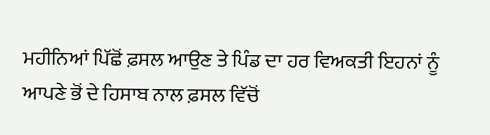ਮਹੀਨਿਆਂ ਪਿੱਛੋਂ ਫ਼ਸਲ ਆਉਣ ਤੇ ਪਿੰਡ ਦਾ ਹਰ ਵਿਅਕਤੀ ਇਹਨਾਂ ਨੂੰ ਆਪਣੇ ਭੋਂ ਦੇ ਹਿਸਾਬ ਨਾਲ ਫ਼ਸਲ ਵਿੱਚੋਂ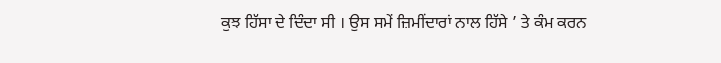ਕੁਝ ਹਿੱਸਾ ਦੇ ਦਿੰਦਾ ਸੀ । ਉਸ ਸਮੇਂ ਜ਼ਿਮੀਂਦਾਰਾਂ ਨਾਲ ਹਿੱਸੇ ’ ਤੇ ਕੰਮ ਕਰਨ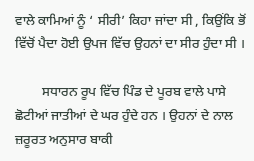ਵਾਲੇ ਕਾਮਿਆਂ ਨੂੰ ‘ ਸੀਰੀ’ ਕਿਹਾ ਜਾਂਦਾ ਸੀ , ਕਿਉਂਕਿ ਭੋਂ ਵਿੱਚੋਂ ਪੈਦਾ ਹੋਈ ਉਪਜ ਵਿੱਚ ਉਹਨਾਂ ਦਾ ਸੀਰ ਹੁੰਦਾ ਸੀ ।

        ਸਧਾਰਨ ਰੂਪ ਵਿੱਚ ਪਿੰਡ ਦੇ ਪੂਰਬ ਵਾਲੇ ਪਾਸੇ ਛੋਟੀਆਂ ਜਾਤੀਆਂ ਦੇ ਘਰ ਹੁੰਦੇ ਹਨ । ਉਹਨਾਂ ਦੇ ਨਾਲ ਜ਼ਰੂਰਤ ਅਨੁਸਾਰ ਬਾਕੀ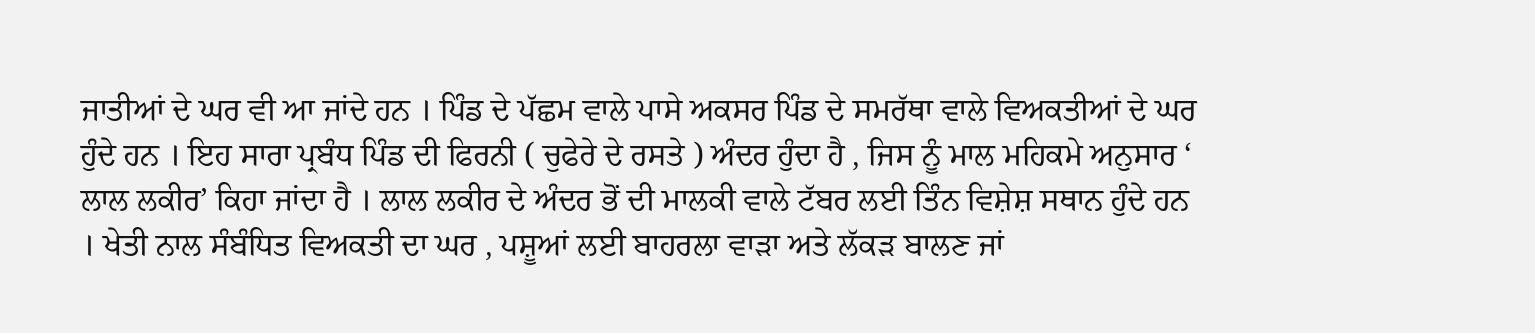ਜਾਤੀਆਂ ਦੇ ਘਰ ਵੀ ਆ ਜਾਂਦੇ ਹਨ । ਪਿੰਡ ਦੇ ਪੱਛਮ ਵਾਲੇ ਪਾਸੇ ਅਕਸਰ ਪਿੰਡ ਦੇ ਸਮਰੱਥਾ ਵਾਲੇ ਵਿਅਕਤੀਆਂ ਦੇ ਘਰ ਹੁੰਦੇ ਹਨ । ਇਹ ਸਾਰਾ ਪ੍ਰਬੰਧ ਪਿੰਡ ਦੀ ਫਿਰਨੀ ( ਚੁਫੇਰੇ ਦੇ ਰਸਤੇ ) ਅੰਦਰ ਹੁੰਦਾ ਹੈ , ਜਿਸ ਨੂੰ ਮਾਲ ਮਹਿਕਮੇ ਅਨੁਸਾਰ ‘ ਲਾਲ ਲਕੀਰ’ ਕਿਹਾ ਜਾਂਦਾ ਹੈ । ਲਾਲ ਲਕੀਰ ਦੇ ਅੰਦਰ ਭੋਂ ਦੀ ਮਾਲਕੀ ਵਾਲੇ ਟੱਬਰ ਲਈ ਤਿੰਨ ਵਿਸ਼ੇਸ਼ ਸਥਾਨ ਹੁੰਦੇ ਹਨ । ਖੇਤੀ ਨਾਲ ਸੰਬੰਧਿਤ ਵਿਅਕਤੀ ਦਾ ਘਰ , ਪਸ਼ੂਆਂ ਲਈ ਬਾਹਰਲਾ ਵਾੜਾ ਅਤੇ ਲੱਕੜ ਬਾਲਣ ਜਾਂ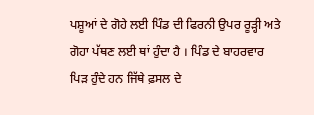ਪਸ਼ੂਆਂ ਦੇ ਗੋਹੇ ਲਈ ਪਿੰਡ ਦੀ ਫਿਰਨੀ ਉਪਰ ਰੂੜ੍ਹੀ ਅਤੇ ਗੋਹਾ ਪੱਥਣ ਲਈ ਥਾਂ ਹੁੰਦਾ ਹੈ । ਪਿੰਡ ਦੇ ਬਾਹਰਵਾਰ ਪਿੜ ਹੁੰਦੇ ਹਨ ਜਿੱਥੇ ਫ਼ਸਲ ਦੇ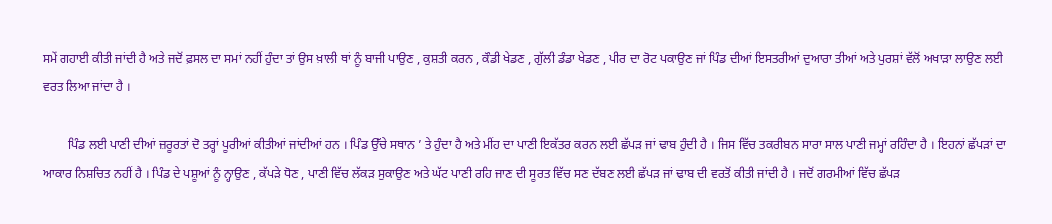ਸਮੇਂ ਗਹਾਈ ਕੀਤੀ ਜਾਂਦੀ ਹੈ ਅਤੇ ਜਦੋਂ ਫ਼ਸਲ ਦਾ ਸਮਾਂ ਨਹੀਂ ਹੁੰਦਾ ਤਾਂ ਉਸ ਖ਼ਾਲੀ ਥਾਂ ਨੂੰ ਬਾਜੀ ਪਾਉਣ , ਕੁਸ਼ਤੀ ਕਰਨ , ਕੌਡੀ ਖੇਡਣ , ਗੁੱਲੀ ਡੰਡਾ ਖੇਡਣ , ਪੀਰ ਦਾ ਰੋਟ ਪਕਾਉਣ ਜਾਂ ਪਿੰਡ ਦੀਆਂ ਇਸਤਰੀਆਂ ਦੁਆਰਾ ਤੀਆਂ ਅਤੇ ਪੁਰਸ਼ਾਂ ਵੱਲੋਂ ਅਖਾੜਾ ਲਾਉਣ ਲਈ ਵਰਤ ਲਿਆ ਜਾਂਦਾ ਹੈ ।

        ਪਿੰਡ ਲਈ ਪਾਣੀ ਦੀਆਂ ਜ਼ਰੂਰਤਾਂ ਦੋ ਤਰ੍ਹਾਂ ਪੂਰੀਆਂ ਕੀਤੀਆਂ ਜਾਂਦੀਆਂ ਹਨ । ਪਿੰਡ ਉੱਚੇ ਸਥਾਨ ’ ਤੇ ਹੁੰਦਾ ਹੈ ਅਤੇ ਮੀਂਹ ਦਾ ਪਾਣੀ ਇਕੱਤਰ ਕਰਨ ਲਈ ਛੱਪੜ ਜਾਂ ਢਾਬ ਹੁੰਦੀ ਹੈ । ਜਿਸ ਵਿੱਚ ਤਕਰੀਬਨ ਸਾਰਾ ਸਾਲ ਪਾਣੀ ਜਮ੍ਹਾਂ ਰਹਿੰਦਾ ਹੈ । ਇਹਨਾਂ ਛੱਪੜਾਂ ਦਾ ਆਕਾਰ ਨਿਸ਼ਚਿਤ ਨਹੀਂ ਹੈ । ਪਿੰਡ ਦੇ ਪਸ਼ੂਆਂ ਨੂੰ ਨ੍ਹਾਉਣ , ਕੱਪੜੇ ਧੋਣ , ਪਾਣੀ ਵਿੱਚ ਲੱਕੜ ਸੁਕਾਉਣ ਅਤੇ ਘੱਟ ਪਾਣੀ ਰਹਿ ਜਾਣ ਦੀ ਸੂਰਤ ਵਿੱਚ ਸਣ ਦੱਬਣ ਲਈ ਛੱਪੜ ਜਾਂ ਢਾਬ ਦੀ ਵਰਤੋਂ ਕੀਤੀ ਜਾਂਦੀ ਹੈ । ਜਦੋਂ ਗਰਮੀਆਂ ਵਿੱਚ ਛੱਪੜ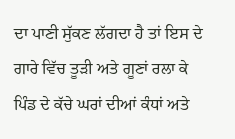ਦਾ ਪਾਣੀ ਸੁੱਕਣ ਲੱਗਦਾ ਹੈ ਤਾਂ ਇਸ ਦੇ ਗਾਰੇ ਵਿੱਚ ਤੂੜੀ ਅਤੇ ਗੂਣਾਂ ਰਲਾ ਕੇ ਪਿੰਡ ਦੇ ਕੱਚੇ ਘਰਾਂ ਦੀਆਂ ਕੰਧਾਂ ਅਤੇ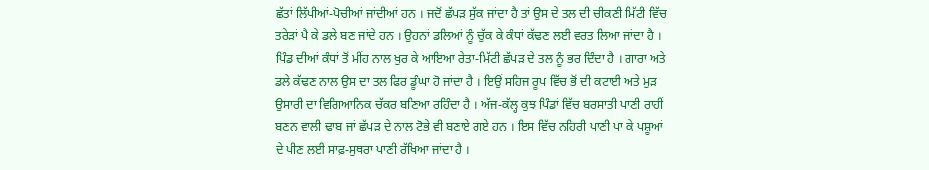ਛੱਤਾਂ ਲਿੱਪੀਆਂ-ਪੋਚੀਆਂ ਜਾਂਦੀਆਂ ਹਨ । ਜਦੋਂ ਛੱਪੜ ਸੁੱਕ ਜਾਂਦਾ ਹੈ ਤਾਂ ਉਸ ਦੇ ਤਲ ਦੀ ਚੀਕਣੀ ਮਿੱਟੀ ਵਿੱਚ ਤਰੇੜਾਂ ਪੈ ਕੇ ਡਲੇ ਬਣ ਜਾਂਦੇ ਹਨ । ਉਹਨਾਂ ਡਲਿਆਂ ਨੂੰ ਚੁੱਕ ਕੇ ਕੰਧਾਂ ਕੱਢਣ ਲਈ ਵਰਤ ਲਿਆ ਜਾਂਦਾ ਹੈ । ਪਿੰਡ ਦੀਆਂ ਕੰਧਾਂ ਤੋਂ ਮੀਂਹ ਨਾਲ ਖੁਰ ਕੇ ਆਇਆ ਰੇਤਾ-ਮਿੱਟੀ ਛੱਪੜ ਦੇ ਤਲ ਨੂੰ ਭਰ ਦਿੰਦਾ ਹੈ । ਗਾਰਾ ਅਤੇ ਡਲੇ ਕੱਢਣ ਨਾਲ ਉਸ ਦਾ ਤਲ ਫਿਰ ਡੂੰਘਾ ਹੋ ਜਾਂਦਾ ਹੈ । ਇਉਂ ਸਹਿਜ ਰੂਪ ਵਿੱਚ ਭੋਂ ਦੀ ਕਟਾਈ ਅਤੇ ਮੁੜ ਉਸਾਰੀ ਦਾ ਵਿਗਿਆਨਿਕ ਚੱਕਰ ਬਣਿਆ ਰਹਿੰਦਾ ਹੈ । ਅੱਜ-ਕੱਲ੍ਹ ਕੁਝ ਪਿੰਡਾਂ ਵਿੱਚ ਬਰਸਾਤੀ ਪਾਣੀ ਰਾਹੀਂ ਬਣਨ ਵਾਲੀ ਢਾਬ ਜਾਂ ਛੱਪੜ ਦੇ ਨਾਲ ਟੋਭੇ ਵੀ ਬਣਾਏ ਗਏ ਹਨ । ਇਸ ਵਿੱਚ ਨਹਿਰੀ ਪਾਣੀ ਪਾ ਕੇ ਪਸ਼ੂਆਂ ਦੇ ਪੀਣ ਲਈ ਸਾਫ਼-ਸੁਥਰਾ ਪਾਣੀ ਰੱਖਿਆ ਜਾਂਦਾ ਹੈ ।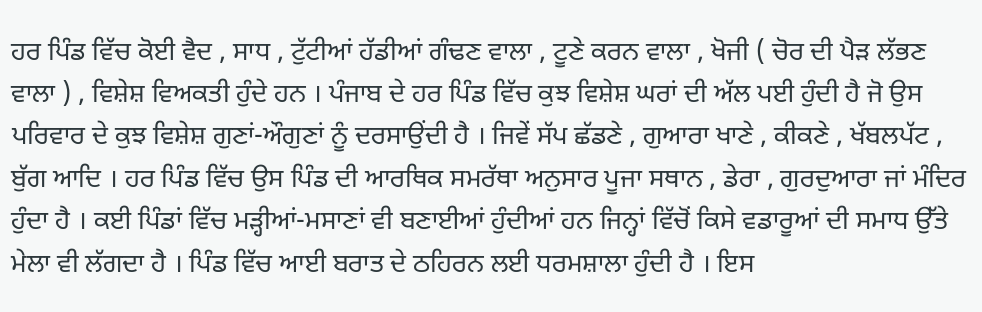ਹਰ ਪਿੰਡ ਵਿੱਚ ਕੋਈ ਵੈਦ , ਸਾਧ , ਟੁੱਟੀਆਂ ਹੱਡੀਆਂ ਗੰਢਣ ਵਾਲਾ , ਟੂਣੇ ਕਰਨ ਵਾਲਾ , ਖੋਜੀ ( ਚੋਰ ਦੀ ਪੈੜ ਲੱਭਣ ਵਾਲਾ ) , ਵਿਸ਼ੇਸ਼ ਵਿਅਕਤੀ ਹੁੰਦੇ ਹਨ । ਪੰਜਾਬ ਦੇ ਹਰ ਪਿੰਡ ਵਿੱਚ ਕੁਝ ਵਿਸ਼ੇਸ਼ ਘਰਾਂ ਦੀ ਅੱਲ ਪਈ ਹੁੰਦੀ ਹੈ ਜੋ ਉਸ ਪਰਿਵਾਰ ਦੇ ਕੁਝ ਵਿਸ਼ੇਸ਼ ਗੁਣਾਂ-ਔਗੁਣਾਂ ਨੂੰ ਦਰਸਾਉਂਦੀ ਹੈ । ਜਿਵੇਂ ਸੱਪ ਛੱਡਣੇ , ਗੁਆਰਾ ਖਾਣੇ , ਕੀਕਣੇ , ਖੱਬਲਪੱਟ , ਬੁੱਗ ਆਦਿ । ਹਰ ਪਿੰਡ ਵਿੱਚ ਉਸ ਪਿੰਡ ਦੀ ਆਰਥਿਕ ਸਮਰੱਥਾ ਅਨੁਸਾਰ ਪੂਜਾ ਸਥਾਨ , ਡੇਰਾ , ਗੁਰਦੁਆਰਾ ਜਾਂ ਮੰਦਿਰ ਹੁੰਦਾ ਹੈ । ਕਈ ਪਿੰਡਾਂ ਵਿੱਚ ਮੜ੍ਹੀਆਂ-ਮਸਾਣਾਂ ਵੀ ਬਣਾਈਆਂ ਹੁੰਦੀਆਂ ਹਨ ਜਿਨ੍ਹਾਂ ਵਿੱਚੋਂ ਕਿਸੇ ਵਡਾਰੂਆਂ ਦੀ ਸਮਾਧ ਉੱਤੇ ਮੇਲਾ ਵੀ ਲੱਗਦਾ ਹੈ । ਪਿੰਡ ਵਿੱਚ ਆਈ ਬਰਾਤ ਦੇ ਠਹਿਰਨ ਲਈ ਧਰਮਸ਼ਾਲਾ ਹੁੰਦੀ ਹੈ । ਇਸ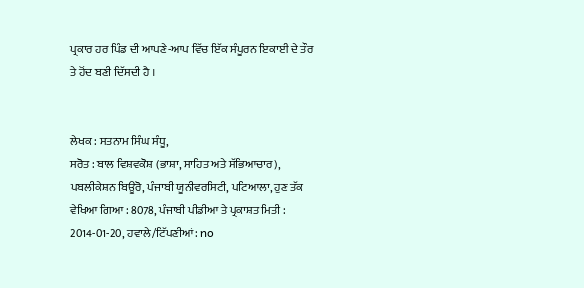ਪ੍ਰਕਾਰ ਹਰ ਪਿੰਡ ਦੀ ਆਪਣੇ-ਆਪ ਵਿੱਚ ਇੱਕ ਸੰਪੂਰਨ ਇਕਾਈ ਦੇ ਤੌਰ ਤੇ ਹੋਂਦ ਬਣੀ ਦਿੱਸਦੀ ਹੈ ।


ਲੇਖਕ : ਸਤਨਾਮ ਸਿੰਘ ਸੰਧੂ,
ਸਰੋਤ : ਬਾਲ ਵਿਸ਼ਵਕੋਸ਼ (ਭਾਸ਼ਾ, ਸਾਹਿਤ ਅਤੇ ਸੱਭਿਆਚਾਰ), ਪਬਲੀਕੇਸ਼ਨ ਬਿਊਰੋ, ਪੰਜਾਬੀ ਯੂਨੀਵਰਸਿਟੀ, ਪਟਿਆਲਾ, ਹੁਣ ਤੱਕ ਵੇਖਿਆ ਗਿਆ : 8078, ਪੰਜਾਬੀ ਪੀਡੀਆ ਤੇ ਪ੍ਰਕਾਸ਼ਤ ਮਿਤੀ : 2014-01-20, ਹਵਾਲੇ/ਟਿੱਪਣੀਆਂ: no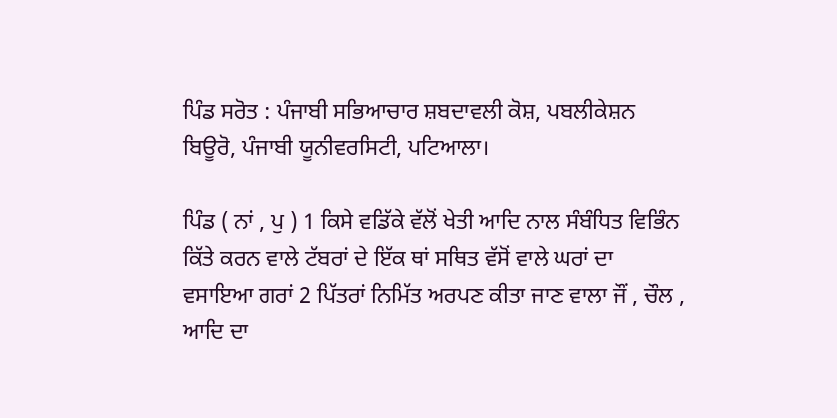ਪਿੰਡ ਸਰੋਤ : ਪੰਜਾਬੀ ਸਭਿਆਚਾਰ ਸ਼ਬਦਾਵਲੀ ਕੋਸ਼, ਪਬਲੀਕੇਸ਼ਨ ਬਿਊਰੋ, ਪੰਜਾਬੀ ਯੂਨੀਵਰਸਿਟੀ, ਪਟਿਆਲਾ।

ਪਿੰਡ ( ਨਾਂ , ਪੁ ) 1 ਕਿਸੇ ਵਡਿੱਕੇ ਵੱਲੋਂ ਖੇਤੀ ਆਦਿ ਨਾਲ ਸੰਬੰਧਿਤ ਵਿਭਿੰਨ ਕਿੱਤੇ ਕਰਨ ਵਾਲੇ ਟੱਬਰਾਂ ਦੇ ਇੱਕ ਥਾਂ ਸਥਿਤ ਵੱਸੋਂ ਵਾਲੇ ਘਰਾਂ ਦਾ ਵਸਾਇਆ ਗਰਾਂ 2 ਪਿੱਤਰਾਂ ਨਿਮਿੱਤ ਅਰਪਣ ਕੀਤਾ ਜਾਣ ਵਾਲਾ ਜੌਂ , ਚੌਲ , ਆਦਿ ਦਾ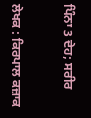ਪਿੰਨਾ 3 ਦੇਹ; ਸਰੀਰ


ਲੇਖਕ : ਕਿਰਪਾਲ ਕਜ਼ਾਕ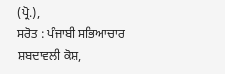(ਪ੍ਰੋ.),
ਸਰੋਤ : ਪੰਜਾਬੀ ਸਭਿਆਚਾਰ ਸ਼ਬਦਾਵਲੀ ਕੋਸ਼,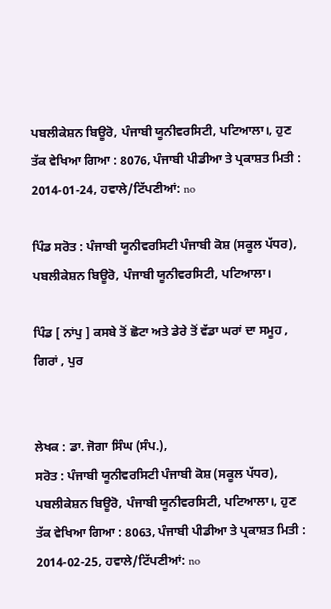ਪਬਲੀਕੇਸ਼ਨ ਬਿਊਰੋ, ਪੰਜਾਬੀ ਯੂਨੀਵਰਸਿਟੀ, ਪਟਿਆਲਾ।, ਹੁਣ ਤੱਕ ਵੇਖਿਆ ਗਿਆ : 8076, ਪੰਜਾਬੀ ਪੀਡੀਆ ਤੇ ਪ੍ਰਕਾਸ਼ਤ ਮਿਤੀ : 2014-01-24, ਹਵਾਲੇ/ਟਿੱਪਣੀਆਂ: no

ਪਿੰਡ ਸਰੋਤ : ਪੰਜਾਬੀ ਯੂਨੀਵਰਸਿਟੀ ਪੰਜਾਬੀ ਕੋਸ਼ (ਸਕੂਲ ਪੱਧਰ), ਪਬਲੀਕੇਸ਼ਨ ਬਿਊਰੋ, ਪੰਜਾਬੀ ਯੂਨੀਵਰਸਿਟੀ, ਪਟਿਆਲਾ।

ਪਿੰਡ [ ਨਾਂਪੁ ] ਕਸਬੇ ਤੋਂ ਛੋਟਾ ਅਤੇ ਡੇਰੇ ਤੋਂ ਵੱਡਾ ਘਰਾਂ ਦਾ ਸਮੂਹ , ਗਿਰਾਂ , ਪੁਰ


ਲੇਖਕ : ਡਾ. ਜੋਗਾ ਸਿੰਘ (ਸੰਪ.),
ਸਰੋਤ : ਪੰਜਾਬੀ ਯੂਨੀਵਰਸਿਟੀ ਪੰਜਾਬੀ ਕੋਸ਼ (ਸਕੂਲ ਪੱਧਰ), ਪਬਲੀਕੇਸ਼ਨ ਬਿਊਰੋ, ਪੰਜਾਬੀ ਯੂਨੀਵਰਸਿਟੀ, ਪਟਿਆਲਾ।, ਹੁਣ ਤੱਕ ਵੇਖਿਆ ਗਿਆ : 8063, ਪੰਜਾਬੀ ਪੀਡੀਆ ਤੇ ਪ੍ਰਕਾਸ਼ਤ ਮਿਤੀ : 2014-02-25, ਹਵਾਲੇ/ਟਿੱਪਣੀਆਂ: no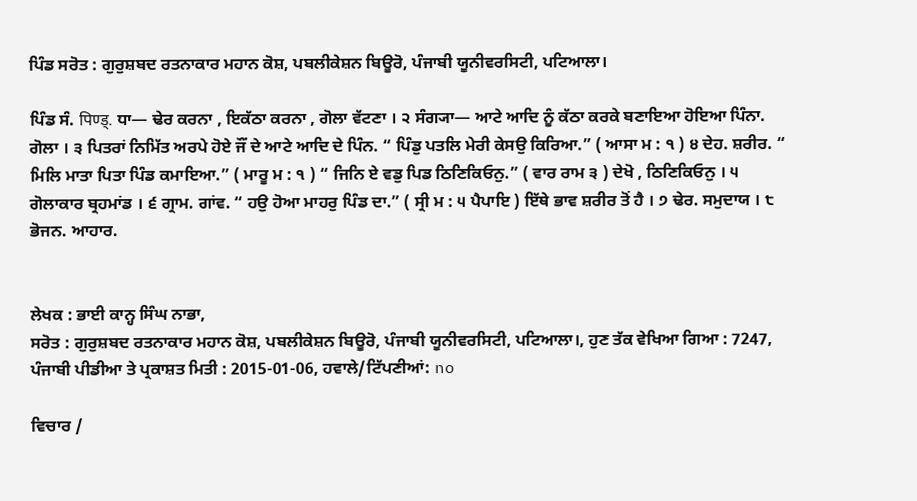ਪਿੰਡ ਸਰੋਤ : ਗੁਰੁਸ਼ਬਦ ਰਤਨਾਕਾਰ ਮਹਾਨ ਕੋਸ਼, ਪਬਲੀਕੇਸ਼ਨ ਬਿਊਰੋ, ਪੰਜਾਬੀ ਯੂਨੀਵਰਸਿਟੀ, ਪਟਿਆਲਾ।

ਪਿੰਡ ਸੰ. पिण्ड्. ਧਾ— ਢੇਰ ਕਰਨਾ , ਇਕੱਠਾ ਕਰਨਾ , ਗੋਲਾ ਵੱਟਣਾ । ੨ ਸੰਗ੍ਯਾ— ਆਟੇ ਆਦਿ ਨੂੰ ਕੱਠਾ ਕਰਕੇ ਬਣਾਇਆ ਹੋਇਆ ਪਿੰਨਾ. ਗੋਲਾ । ੩ ਪਿਤਰਾਂ ਨਿਮਿੱਤ ਅਰਪੇ ਹੋਏ ਜੌਂ ਦੇ ਆਟੇ ਆਦਿ ਦੇ ਪਿੰਨ. “ ਪਿੰਡੁ ਪਤਲਿ ਮੇਰੀ ਕੇਸਉ ਕਿਰਿਆ.” ( ਆਸਾ ਮ : ੧ ) ੪ ਦੇਹ. ਸ਼ਰੀਰ. “ ਮਿਲਿ ਮਾਤਾ ਪਿਤਾ ਪਿੰਡ ਕਮਾਇਆ.” ( ਮਾਰੂ ਮ : ੧ ) “ ਜਿਨਿ ਏ ਵਡੁ ਪਿਡ ਠਿਣਿਕਿਓਨੁ.” ( ਵਾਰ ਰਾਮ ੩ ) ਦੇਖੋ , ਠਿਣਿਕਿਓਨੁ । ੫ ਗੋਲਾਕਾਰ ਬ੍ਰਹਮਾਂਡ । ੬ ਗ੍ਰਾਮ. ਗਾਂਵ. “ ਹਉ ਹੋਆ ਮਾਹਰੁ ਪਿੰਡ ਦਾ.” ( ਸ੍ਰੀ ਮ : ੫ ਪੈਪਾਇ ) ਇੱਥੇ ਭਾਵ ਸ਼ਰੀਰ ਤੋਂ ਹੈ । ੭ ਢੇਰ. ਸਮੁਦਾਯ । ੮ ਭੋਜਨ. ਆਹਾਰ.


ਲੇਖਕ : ਭਾਈ ਕਾਨ੍ਹ ਸਿੰਘ ਨਾਭਾ,
ਸਰੋਤ : ਗੁਰੁਸ਼ਬਦ ਰਤਨਾਕਾਰ ਮਹਾਨ ਕੋਸ਼, ਪਬਲੀਕੇਸ਼ਨ ਬਿਊਰੋ, ਪੰਜਾਬੀ ਯੂਨੀਵਰਸਿਟੀ, ਪਟਿਆਲਾ।, ਹੁਣ ਤੱਕ ਵੇਖਿਆ ਗਿਆ : 7247, ਪੰਜਾਬੀ ਪੀਡੀਆ ਤੇ ਪ੍ਰਕਾਸ਼ਤ ਮਿਤੀ : 2015-01-06, ਹਵਾਲੇ/ਟਿੱਪਣੀਆਂ: no

ਵਿਚਾਰ /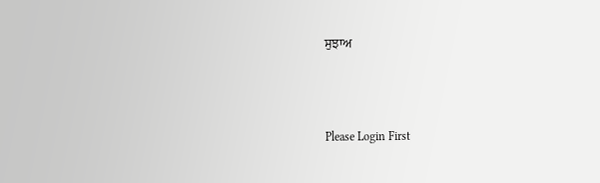ਸੁਝਾਅ



Please Login First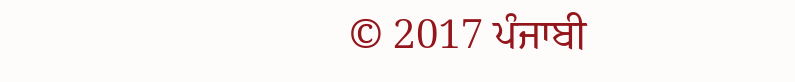© 2017 ਪੰਜਾਬੀ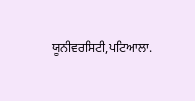ਯੂਨੀਵਰਸਿਟੀ,ਪਟਿਆਲਾ.